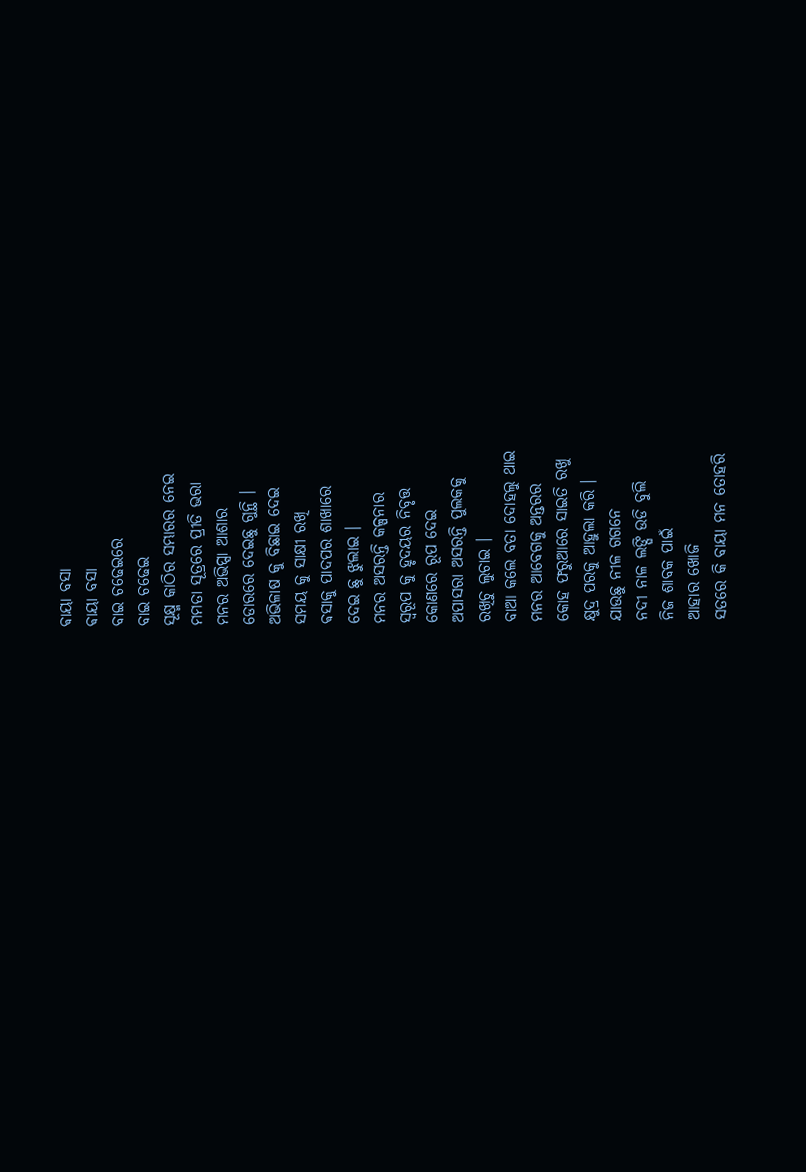ଵାୟା ବସା
ଵାୟା ବସା
ବାଇ ଚଢେଇରେ
ବାଇ ଚଢେଇ
ସୂକ୍ଷ୍ମ କାଠିର ସମ୍ଭାରର ନେଇ
ମମତା ସୂତ୍ରରେ ପ୍ରୀତି ଭରା
ମନର ଅଭିପ୍ସା ଆଶାର
ଡୋରରେ ଦେଇଛୁ ଗୁନ୍ଥି ।
ଅଭିଳାଷ କୁ ବିଛାଇ ଦେଇ
ସମୟ କୁ ସାକ୍ଷୀ ରଖି
ଵସାକୁ ପାଦପର ଶାଖାରେ
ଦେଇ ଛୁ ଝୁଲାଇ ।
ମନର ଅସରନ୍ତି କଳ୍ପନାର
ସ୍ବରୂପ କୁ ହୃଦୟର ନିବୃତ୍ତ
କୋଣରେ ରୂପ ଦେଇ
ଅପାସରା ଅସରନ୍ତି ପୁଲକକୁ
ରଖିଚୁ ଲୁଚାଇ ।
ବାଆ କଲେ ବତା ଦୋହଲୁ ଥାଇ
ମନର ଆବେଗକୁ ଅନ୍ତରର
କୋହ ଫରୁଆରେ ସାଇତି ରଖୁ
କ୍ଷୁଦ୍ର ପରକୁ ଆହୁଲା କରି ।
ଯାଉଛୁ ନୀଳ ଗଗନେ
ନଦୀ ନାଳ ଲଙ୍ଘି ଉଡି ବୁଲି
ନିଜ ଶାବକ ପାଇଁ
ଆହାର ଖୋଜି
ସତରେ କି ବାୟା ମନ ତୋହରି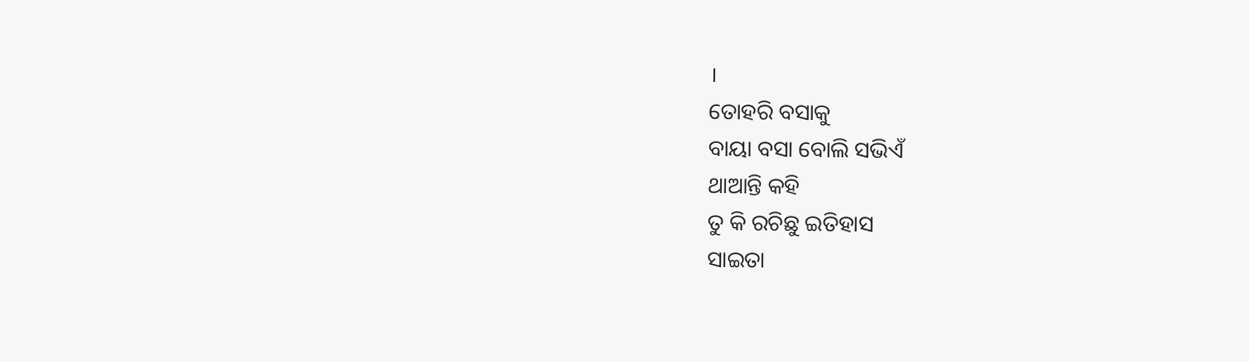।
ତୋହରି ବସାକୁ
ବାୟା ବସା ବୋଲି ସଭିଏଁ
ଥାଆନ୍ତି କହି
ତୁ କି ରଚିଛୁ ଇତିହାସ
ସାଇତା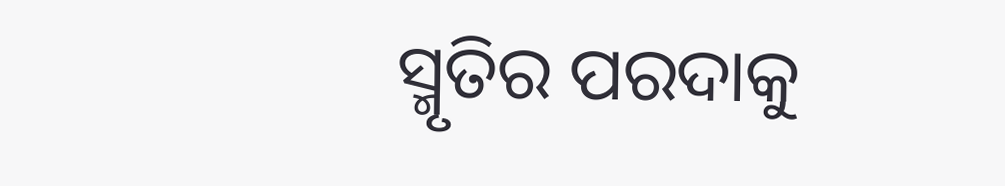ସ୍ମୃତିର ପରଦାକୁ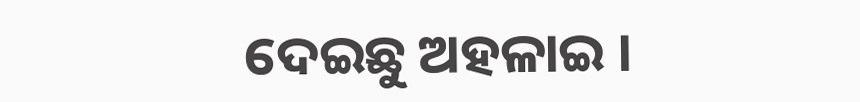ଦେଇଛୁ ଅହଳାଇ ।